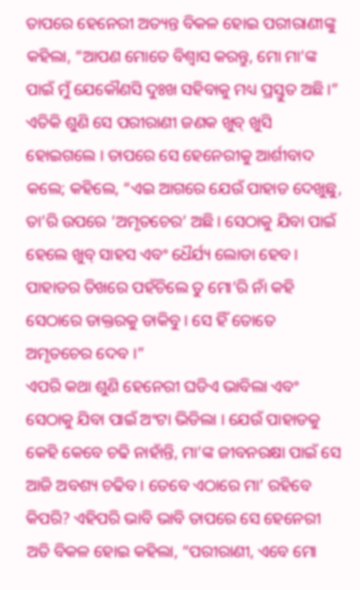ତାପରେ ହେନେରୀ ଅତ୍ୟନ୍ତ ବିକଳ ହୋଇ ପରୀରାଣୀଙ୍କୁ କହିଲା, “ଆପଣ ମୋତେ ବିଶ୍ୱାସ କରନ୍ତୁ, ମୋ ମା’ଙ୍କ ପାଇଁ ମୁଁ ଯେକୌଣସି ଦୁଃଖ ସହିବାକୁ ମଧ୍ୟ ପ୍ରସ୍ତୁତ ଅଛି ।”
ଏତିକି ଶୁଣି ସେ ପରୀରାଣୀ ଜଣକ ଖୁବ୍ ଖୁସି ହୋଇଗଲେ । ତାପରେ ସେ ହେନେରୀକୁ ଆର୍ଶୀବାଦ କଲେ; କହିଲେ, “ଏଇ ଆଗରେ ଯେଉଁ ପାହାଡ ଦେଖୁଛୁ, ତା’ରି ଉପରେ ‘ଅମୃତଚେର’ ଅଛି । ସେଠାକୁ ଯିବା ପାଇଁ ହେଲେ ଖୁବ୍ ସାହସ ଏବଂ ଧୈର୍ଯ୍ୟ ଲୋଡା ହେବ । ପାହାଡର ତିଖରେ ପହଁଚିଲେ ତୁ ମୋ’ରି ନାଁ କହି ସେଠାରେ ଡାକ୍ତରକୁ ଡାକିବୁ । ସେ ହିଁ ତୋତେ ଅମୃତଚେର ଦେବ ।”
ଏପରି କଥା ଶୁଣି ହେନେରୀ ଘଡିଏ ଭାବିଲା ଏବଂ ସେଠାକୁ ଯିବା ପାଇଁ ଅଂଟା ଭିଡିଲା । ଯେଉଁ ପାହାଡକୁ କେହି କେବେ ଚଢି ନାହାଁନ୍ତି, ମା’ଙ୍କ ଜୀବନରକ୍ଷା ପାଇଁ ସେ ଆଜି ଅବଶ୍ୟ ଚଢିବ । ତେବେ ଏଠାରେ ମା’ ରହିବେ କିପରି? ଏହିପରି ଭାବି ଭାବି ତାପରେ ସେ ହେନେରୀ ଅତି ବିକଳ ହୋଇ କହିଲା, “ପରୀରାଣୀ, ଏବେ ମୋ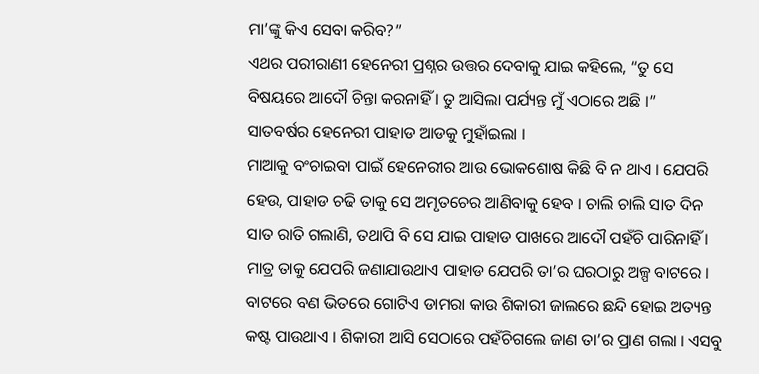ମା’ଙ୍କୁ କିଏ ସେବା କରିବ?”
ଏଥର ପରୀରାଣୀ ହେନେରୀ ପ୍ରଶ୍ନର ଉତ୍ତର ଦେବାକୁ ଯାଇ କହିଲେ, “ତୁ ସେ ବିଷୟରେ ଆଦୌ ଚିନ୍ତା କରନାହିଁ । ତୁ ଆସିଲା ପର୍ଯ୍ୟନ୍ତ ମୁଁ ଏଠାରେ ଅଛି ।”
ସାତବର୍ଷର ହେନେରୀ ପାହାଡ ଆଡକୁ ମୁହାଁଇଲା ।
ମାଆକୁ ବଂଚାଇବା ପାଇଁ ହେନେରୀର ଆଉ ଭୋକଶୋଷ କିଛି ବି ନ ଥାଏ । ଯେପରି ହେଉ, ପାହାଡ ଚଢି ତାକୁ ସେ ଅମୃତଚେର ଆଣିବାକୁ ହେବ । ଚାଲି ଚାଲି ସାତ ଦିନ ସାତ ରାତି ଗଲାଣି, ତଥାପି ବି ସେ ଯାଇ ପାହାଡ ପାଖରେ ଆଦୌ ପହଁଚି ପାରିନାହିଁ । ମାତ୍ର ତାକୁ ଯେପରି ଜଣାଯାଉଥାଏ ପାହାଡ ଯେପରି ତା’ର ଘରଠାରୁ ଅଳ୍ପ ବାଟରେ । ବାଟରେ ବଣ ଭିତରେ ଗୋଟିଏ ଡାମରା କାଉ ଶିକାରୀ ଜାଲରେ ଛନ୍ଦି ହୋଇ ଅତ୍ୟନ୍ତ କଷ୍ଟ ପାଉଥାଏ । ଶିକାରୀ ଆସି ସେଠାରେ ପହଁଚିଗଲେ ଜାଣ ତା’ର ପ୍ରାଣ ଗଲା । ଏସବୁ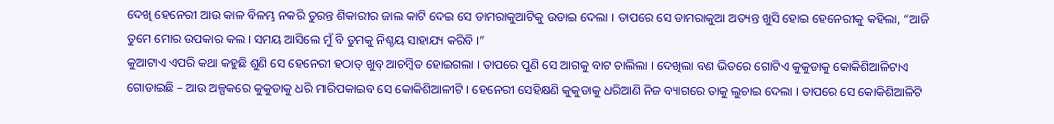ଦେଖି ହେନେରୀ ଆଉ କାଳ ବିଳମ୍ଭ ନକରି ତୁରନ୍ତ ଶିକାରୀର ଜାଲ କାଟି ଦେଇ ସେ ଡାମରାକୁଆଟିକୁ ଉଡାଇ ଦେଲା । ତାପରେ ସେ ଡାମରାକୁଆ ଅତ୍ୟନ୍ତ ଖୁସି ହୋଇ ହେନେରୀକୁ କହିଲା, “ଆଜି ତୁମେ ମୋର ଉପକାର କଲ । ସମୟ ଆସିଲେ ମୁଁ ବି ତୁମକୁ ନିଶ୍ଚୟ ସାହାଯ୍ୟ କରିବି ।”
କୁଆଟାଏ ଏପରି କଥା କହୁଛି ଶୁଣି ସେ ହେନେରୀ ହଠାତ୍ ଖୁବ୍ ଆଚମ୍ବିତ ହୋଇଗଲା । ତାପରେ ପୁଣି ସେ ଆଗକୁ ବାଟ ଚାଲିଲା । ଦେଖିଲା ବଣ ଭିତରେ ଗୋଟିଏ କୁକୁଡାକୁ କୋକିଶିଆଳିଟାଏ ଗୋଡାଇଛି – ଆଉ ଅଳ୍ପକରେ କୁକୁଡାକୁ ଧରି ମାରିପକାଇବ ସେ କୋକିଶିଆଳୀଟି । ହେନେରୀ ସେହିକ୍ଷଣି କୁକୁଡାକୁ ଧରିଆଣି ନିଜ ବ୍ୟାଗରେ ତାକୁ ଲୁଚାଇ ଦେଲା । ତାପରେ ସେ କୋକିଶିଆଳିଟି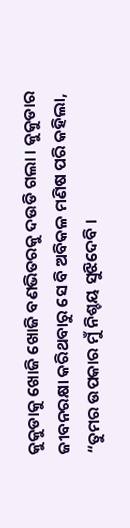କୁକୁଡାକୁ ଖୋଜି ଖୋଜି ବଣଭିତରକୁ ଦଉଡି ଗଲା । କୁକୁଡାର ଜୀବନରକ୍ଷା କରିଥବାରୁ ସେ ବି ଅବିକଳ ମଣିଷ ପରି କହିଲା, “ତୁମର ଉପକାର ମୁଁ ନିଶ୍ଚୟ ସୁଝିଦେବି ।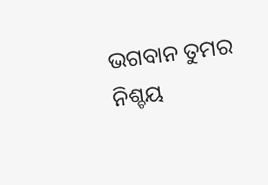ଭଗବାନ ତୁମର ନିଶ୍ଚୟ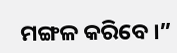ମଙ୍ଗଳ କରିବେ ।”